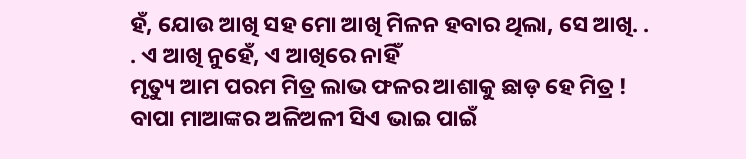ହଁ, ଯୋଉ ଆଖି ସହ ମୋ ଆଖି ମିଳନ ହବାର ଥିଲା, ସେ ଆଖି. . . ଏ ଆଖି ନୁହେଁ, ଏ ଆଖିରେ ନାହିଁ
ମୃତ୍ୟୁ ଆମ ପରମ ମିତ୍ର ଲାଭ ଫଳର ଆଶାକୁ ଛାଡ଼ ହେ ମିତ୍ର !
ବାପା ମାଆଙ୍କର ଅଳିଅଳୀ ସିଏ ଭାଇ ପାଇଁ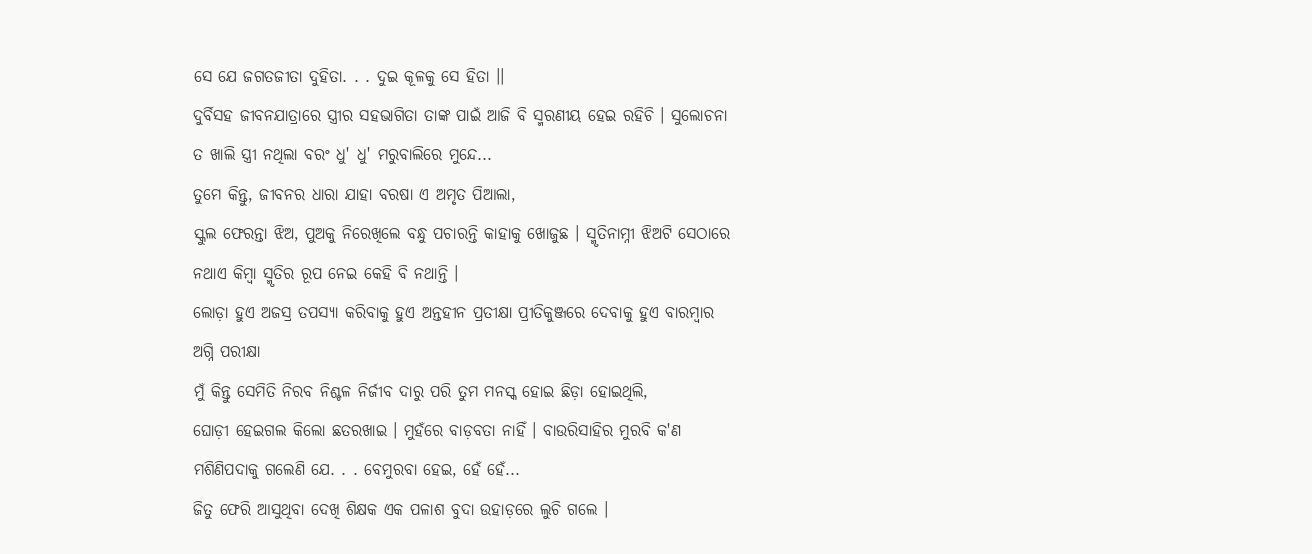ସେ ଯେ ଜଗତଜୀତା ଦୁହିତା. . . ଦୁଇ କୂଳକୁ ସେ ହିତା ।।
ଦୁର୍ବିସହ ଜୀବନଯାତ୍ରାରେ ସ୍ତ୍ରୀର ସହଭାଗିତା ତାଙ୍କ ପାଇଁ ଆଜି ବି ସ୍ମରଣୀୟ ହେଇ ରହିଚି । ସୁଲୋଚନା ତ ଖାଲି ସ୍ତ୍ରୀ ନଥିଲା ବରଂ ଧୁ' ଧୁ' ମରୁବାଲିରେ ମୁନ୍ଦେ...
ତୁମେ କିନ୍ତୁ, ଜୀବନର ଧାରା ଯାହା ବରଷା ଏ ଅମୃତ ପିଆଲା,
ସ୍କୁଲ ଫେରନ୍ତା ଝିଅ, ପୁଅକୁ ନିରେଖିଲେ ବନ୍ଧୁ ପଚାରନ୍ତି କାହାକୁ ଖୋଜୁଛ । ସ୍ମୃତିନାମ୍ନୀ ଝିଅଟି ସେଠାରେ ନଥାଏ କିମ୍ୱା ସ୍ମୃତିର ରୂପ ନେଇ କେହି ବି ନଥାନ୍ତି ।
ଲୋଡ଼ା ହୁଏ ଅଜସ୍ର ତପସ୍ୟା କରିବାକୁ ହୁଏ ଅନ୍ତହୀନ ପ୍ରତୀକ୍ଷା ପ୍ରୀତିକୁଞ୍ଜରେ ଦେବାକୁ ହୁଏ ବାରମ୍ୱାର ଅଗ୍ନି ପରୀକ୍ଷା
ମୁଁ କିନ୍ତୁ ସେମିତି ନିରବ ନିଶ୍ଚଳ ନିର୍ଜୀବ ଦାରୁ ପରି ତୁମ ମନସ୍କ ହୋଇ ଛିଡ଼ା ହୋଇଥିଲି,
ଘୋଡ଼ୀ ହେଇଗଲ କିଲୋ ଛତରଖାଇ । ମୁହଁରେ ବାଡ଼ବତା ନାହିଁ । ବାଉରିସାହିର ମୁରବି କ'ଣ ମଶିଣିପଦାକୁ ଗଲେଣି ଯେ. . . ବେମୁରବା ହେଇ, ହେଁ ହେଁ...
ଜିତୁ ଫେରି ଆସୁଥିବା ଦେଖି ଶିକ୍ଷକ ଏକ ପଳାଶ ବୁଦା ଉହାଡ଼ରେ ଲୁଚି ଗଲେ ।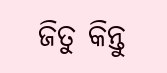ଜିତୁ କିନ୍ତୁ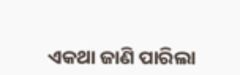ଏକଥା ଜାଣି ପାରିଲା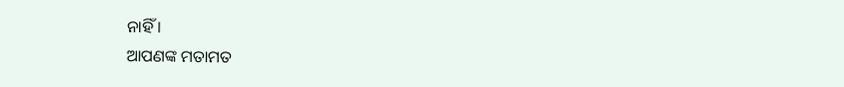ନାହିଁ ।
ଆପଣଙ୍କ ମତାମତ